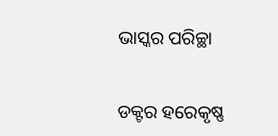ଭାସ୍କର ପରିଚ୍ଛା


ଡକ୍ଟର ହରେକୃଷ୍ଣ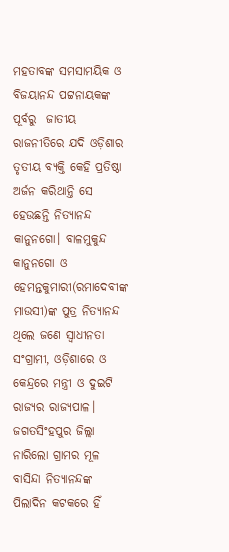ମହତାବଙ୍କ ସମସାମୟିକ ଓ ବିଜୟାନନ୍ଦ ପଟ୍ଟନାୟକଙ୍କ ପୂର୍ବରୁ  ଜାତୀୟ ରାଜନୀତିରେ ଯଦି ଓଡ଼ିଶାର ତୃତୀୟ ବ୍ୟକ୍ତି କେହି ପ୍ରତିଷ୍ଠା  ଅର୍ଜନ କରିଥାନ୍ତି ସେ ହେଉଛନ୍ତି ନିତ୍ୟାନନ୍ଦ କାନୁନଗୋ। ବାଳମୁକୁନ୍ଦ କାନୁନଗୋ ଓ ହେମନ୍ତକୁମାରୀ(ରମାଦେବୀଙ୍କ ମାଉସୀ)ଙ୍କ ପୁତ୍ର ନିତ୍ୟାନନ୍ଦ  ଥିଲେ ଜଣେ ସ୍ୱାଧୀନତା ସଂଗ୍ରାମୀ, ଓଡ଼ିଶାରେ ଓ କେନ୍ଦ୍ରରେ ମନ୍ତ୍ରୀ ଓ ଦୁଇଟି ରାଜ୍ୟର ରାଜ୍ୟପାଳ। ଜଗତସିଂହପୁର ଜିଲ୍ଲା ନାରିଲୋ ଗ୍ରାମର ମୂଳ ବାସିନ୍ଦା ନିତ୍ୟାନନ୍ଦଙ୍କ ପିଲାଦିନ କଟକରେ ହିଁ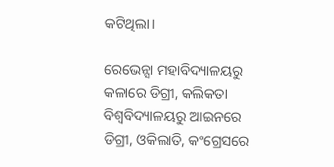କଟିଥିଲା।

ରେଭେନ୍ସା ମହାବିଦ୍ୟାଳୟରୁ କଳାରେ ଡିଗ୍ରୀ, କଲିକତା ବିଶ୍ୱବିଦ୍ୟାଳୟରୁ ଆଇନରେ ଡିଗ୍ରୀ, ଓକିଲାତି, କଂଗ୍ରେସରେ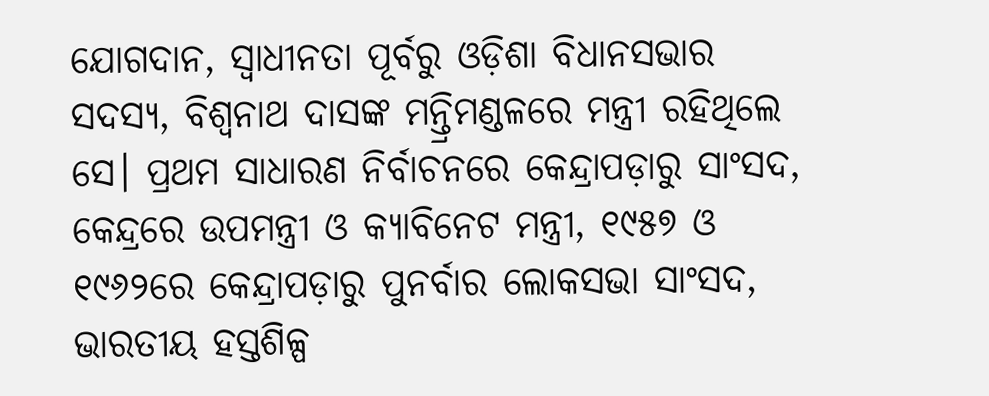ଯୋଗଦାନ, ସ୍ୱାଧୀନତା ପୂର୍ବରୁ ଓଡ଼ିଶା ବିଧାନସଭାର ସଦସ୍ୟ, ବିଶ୍ଵନାଥ ଦାସଙ୍କ ମନ୍ତ୍ରିମଣ୍ଡଳରେ ମନ୍ତ୍ରୀ ରହିଥିଲେ ସେ। ପ୍ରଥମ ସାଧାରଣ ନିର୍ବାଚନରେ କେନ୍ଦ୍ରାପଡ଼ାରୁ ସାଂସଦ, କେନ୍ଦ୍ରରେ ଉପମନ୍ତ୍ରୀ ଓ କ୍ୟାବିନେଟ ମନ୍ତ୍ରୀ, ୧୯୫୭ ଓ ୧୯୬୨ରେ କେନ୍ଦ୍ରାପଡ଼ାରୁ ପୁନର୍ବାର ଲୋକସଭା ସାଂସଦ, ଭାରତୀୟ ହସ୍ତଶିଳ୍ପ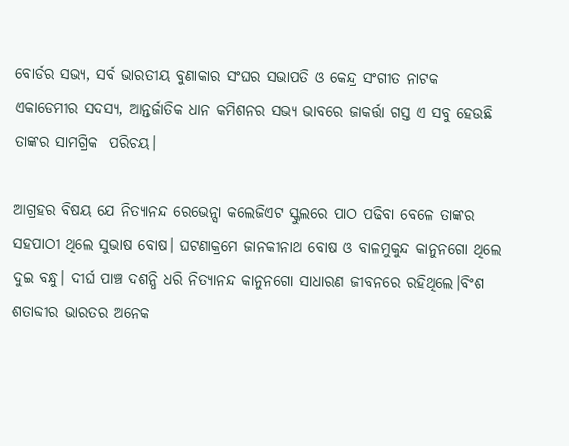ବୋର୍ଡର ସଭ୍ୟ, ସର୍ବ ଭାରତୀୟ ବୁଣାକାର ସଂଘର ସଭାପତି ଓ କେନ୍ଦ୍ର ସଂଗୀତ ନାଟକ ଏକାଡେମୀର ସଦସ୍ୟ, ଆନ୍ତର୍ଜାତିକ ଧାନ କମିଶନର ସଭ୍ୟ ଭାବରେ ଜାକର୍ତ୍ତା ଗସ୍ତ ଏ ସବୁ ହେଉଛି ତାଙ୍କର ସାମଗ୍ରିକ  ପରିଚୟ।

ଆଗ୍ରହର ବିଷୟ ଯେ ନିତ୍ୟାନନ୍ଦ ରେଭେନ୍ସା କଲେଜିଏଟ ସ୍କୁଲରେ ପାଠ ପଢିବା ବେଳେ ତାଙ୍କର ସହପାଠୀ ଥିଲେ ସୁଭାଷ ବୋଷ। ଘଟଣାକ୍ରମେ ଜାନକୀନାଥ ବୋଷ ଓ ବାଳମୁକୁନ୍ଦ କାନୁନଗୋ ଥିଲେ ଦୁଇ ବନ୍ଧୁ। ଦୀର୍ଘ ପାଞ୍ଚ ଦଶନ୍ଧି ଧରି ନିତ୍ୟାନନ୍ଦ କାନୁନଗୋ ସାଧାରଣ ଜୀବନରେ ରହିଥିଲେ।ବିଂଶ ଶତାବ୍ଦୀର ଭାରତର ଅନେକ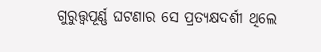ଗୁରୁତ୍ତ୍ୱପୂର୍ଣ୍ଣ ଘଟଣାର ସେ ପ୍ରତ୍ୟକ୍ଷଦର୍ଶୀ ଥିଲେ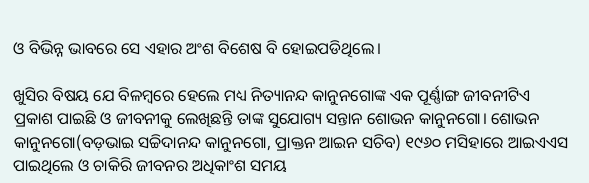ଓ ବିଭିନ୍ନ ଭାବରେ ସେ ଏହାର ଅଂଶ ବିଶେଷ ବି ହୋଇପଡିଥିଲେ।

ଖୁସିର ବିଷୟ ଯେ ବିଳମ୍ବରେ ହେଲେ ମଧ୍ୟ ନିତ୍ୟାନନ୍ଦ କାନୁନଗୋଙ୍କ ଏକ ପୂର୍ଣ୍ଣାଙ୍ଗ ଜୀବନୀଟିଏ ପ୍ରକାଶ ପାଇଛି ଓ ଜୀବନୀକୁ ଲେଖିଛନ୍ତି ତାଙ୍କ ସୁଯୋଗ୍ୟ ସନ୍ତାନ ଶୋଭନ କାନୁନଗୋ। ଶୋଭନ କାନୁନଗୋ(ବଡ଼ଭାଇ ସଚ୍ଚିଦାନନ୍ଦ କାନୁନଗୋ, ପ୍ରାକ୍ତନ ଆଇନ ସଚିବ) ୧୯୬୦ ମସିହାରେ ଆଇଏଏସ ପାଇଥିଲେ ଓ ଚାକିରି ଜୀବନର ଅଧିକାଂଶ ସମୟ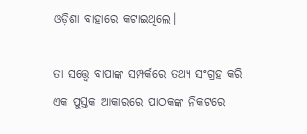ଓଡ଼ିଶା ବାହାରେ କଟାଇଥିଲେ।

ତା ସତ୍ତ୍ୱେ ବାପାଙ୍କ ସମ୍ପର୍କରେ ତଥ୍ୟ ସଂଗ୍ରହ କରି ଏକ ପୁସ୍ତକ ଆକାରରେ ପାଠକଙ୍କ ନିକଟରେ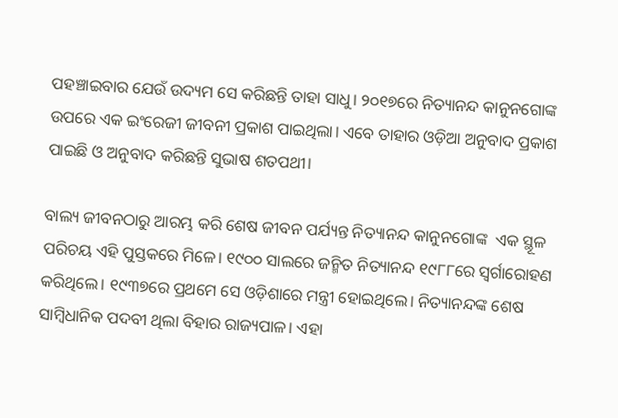ପହଞ୍ଚାଇବାର ଯେଉଁ ଉଦ୍ୟମ ସେ କରିଛନ୍ତି ତାହା ସାଧୁ। ୨୦୧୭ରେ ନିତ୍ୟାନନ୍ଦ କାନୁନଗୋଙ୍କ ଉପରେ ଏକ ଇଂରେଜୀ ଜୀବନୀ ପ୍ରକାଶ ପାଇଥିଲା। ଏବେ ତାହାର ଓଡ଼ିଆ ଅନୁବାଦ ପ୍ରକାଶ ପାଇଛି ଓ ଅନୁବାଦ କରିଛନ୍ତି ସୁଭାଷ ଶତପଥୀ।

ବାଲ୍ୟ ଜୀବନଠାରୁ ଆରମ୍ଭ କରି ଶେଷ ଜୀବନ ପର୍ଯ୍ୟନ୍ତ ନିତ୍ୟାନନ୍ଦ କାନୁନଗୋଙ୍କ  ଏକ ସ୍ଥୂଳ ପରିଚୟ ଏହି ପୁସ୍ତକରେ ମିଳେ। ୧୯୦୦ ସାଲରେ ଜନ୍ମିତ ନିତ୍ୟାନନ୍ଦ ୧୯୮୮ରେ ସ୍ଵର୍ଗାରୋହଣ କରିଥିଲେ। ୧୯୩୭ରେ ପ୍ରଥମେ ସେ ଓଡ଼ିଶାରେ ମନ୍ତ୍ରୀ ହୋଇଥିଲେ। ନିତ୍ୟାନନ୍ଦଙ୍କ ଶେଷ ସାମ୍ବିଧାନିକ ପଦବୀ ଥିଲା ବିହାର ରାଜ୍ୟପାଳ। ଏହା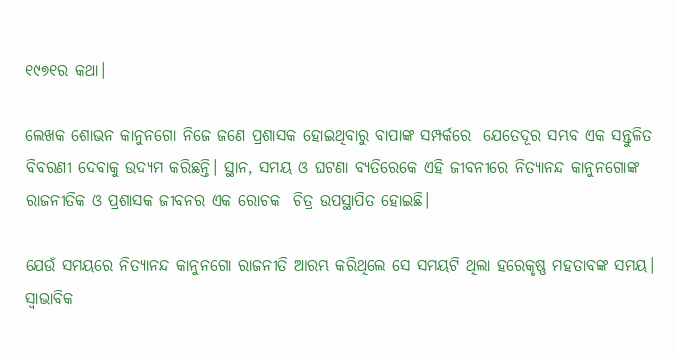୧୯୭୧ର କଥା।

ଲେଖକ ଶୋଭନ କାନୁନଗୋ ନିଜେ ଜଣେ ପ୍ରଶାସକ ହୋଇଥିବାରୁ ବାପାଙ୍କ ସମ୍ପର୍କରେ  ଯେତେଦୂର ସମ୍ଭବ ଏକ ସନ୍ତୁଳିତ ବିବରଣୀ ଦେବାକୁ ଉଦ୍ୟମ କରିଛନ୍ତି। ସ୍ଥାନ, ସମୟ ଓ ଘଟଣା ବ୍ୟତିରେକେ ଏହି ଜୀବନୀରେ ନିତ୍ୟାନନ୍ଦ କାନୁନଗୋଙ୍କ ରାଜନୀତିକ ଓ ପ୍ରଶାସକ ଜୀବନର ଏକ ରୋଚକ  ଚିତ୍ର ଉପସ୍ଥାପିତ ହୋଇଛି।

ଯେଉଁ ସମୟରେ ନିତ୍ୟାନନ୍ଦ କାନୁନଗୋ ରାଜନୀତି ଆରମ୍ଭ କରିଥିଲେ ସେ ସମୟଟି ଥିଲା ହରେକୃଷ୍ଣ ମହତାବଙ୍କ ସମୟ। ସ୍ୱାଭାବିକ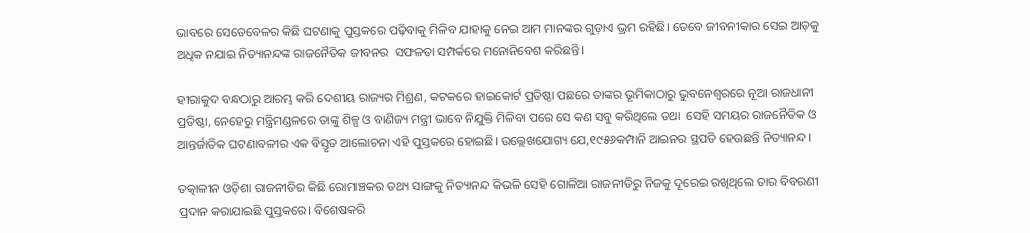ଭାବରେ ସେତେବେଳର କିଛି ଘଟଣାକୁ ପୁସ୍ତକରେ ପଢ଼ିବାକୁ ମିଳିବ ଯାହାକୁ ନେଇ ଆମ ମାନଙ୍କର ଗୁଡ଼ାଏ ଭ୍ରମ ରହିଛି। ତେବେ ଜୀବନୀକାର ସେଇ ଆଡ଼କୁ ଅଧିକ ନଯାଇ ନିତ୍ୟାନନ୍ଦଙ୍କ ରାଜନୈତିକ ଜୀବନର  ସଫଳତା ସମ୍ପର୍କରେ ମନୋନିବେଶ କରିଛନ୍ତି।

ହୀରାକୁଦ ବନ୍ଧଠାରୁ ଆରମ୍ଭ କରି ଦେଶୀୟ ରାଜ୍ୟର ମିଶ୍ରଣ, କଟକରେ ହାଇକୋର୍ଟ ପ୍ରତିଷ୍ଠା ପଛରେ ତାଙ୍କର ଭୂମିକାଠାରୁ ଭୁବନେଶ୍ୱରରେ ନୂଆ ରାଜଧାନୀ ପ୍ରତିଷ୍ଠା, ନେହେରୁ ମନ୍ତ୍ରିମଣ୍ଡଳରେ ତାଙ୍କୁ ଶିଳ୍ପ ଓ ବାଣିଜ୍ୟ ମନ୍ତ୍ରୀ ଭାବେ ନିଯୁକ୍ତି ମିଳିବା ପରେ ସେ କଣ ସବୁ କରିଥିଲେ ତଥା  ସେହି ସମୟର ରାଜନୈତିକ ଓ ଆନ୍ତର୍ଜାତିକ ଘଟଣାବଳୀର ଏକ ବିସ୍ତୃତ ଆଲୋଚନା ଏହି ପୁସ୍ତକରେ ହୋଇଛି। ଉଲ୍ଲେଖଯୋଗ୍ୟ ଯେ,୧୯୫୬କମ୍ପାନି ଆଇନର ସ୍ଥପତି ହେଉଛନ୍ତି ନିତ୍ୟାନନ୍ଦ।

ତତ୍କାଳୀନ ଓଡ଼ିଶା ରାଜନୀତିର କିଛି ରୋମାଞ୍ଚକର ତଥ୍ୟ ସାଙ୍ଗକୁ ନିତ୍ୟାନନ୍ଦ କିଭଳି ସେହି ଗୋଳିଆ ରାଜନୀତିରୁ ନିଜକୁ ଦୂରେଇ ରଖିଥିଲେ ତାର ବିବରଣୀ ପ୍ରଦାନ କରାଯାଇଛି ପୁସ୍ତକରେ। ବିଶେଷକରି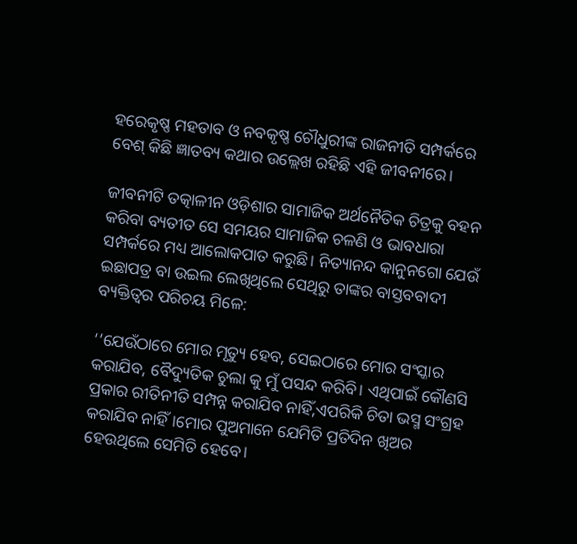ହରେକୃଷ୍ଣ ମହତାବ ଓ ନବକୃଷ୍ଣ ଚୌଧୁରୀଙ୍କ ରାଜନୀତି ସମ୍ପର୍କରେ ବେଶ୍ କିଛି ଜ୍ଞାତବ୍ୟ କଥାର ଉଲ୍ଲେଖ ରହିଛି ଏହି ଜୀବନୀରେ।

ଜୀବନୀଟି ତତ୍କାଳୀନ ଓଡ଼ିଶାର ସାମାଜିକ ଅର୍ଥନୈତିକ ଚିତ୍ରକୁ ବହନ କରିବା ବ୍ୟତୀତ ସେ ସମୟର ସାମାଜିକ ଚଳଣି ଓ ଭାବଧାରା ସମ୍ପର୍କରେ ମଧ୍ୟ ଆଲୋକପାତ କରୁଛି। ନିତ୍ୟାନନ୍ଦ କାନୁନଗୋ ଯେଉଁ ଇଛାପତ୍ର ବା ଉଇଲ ଲେଖିଥିଲେ ସେଥିରୁ ତାଙ୍କର ବାସ୍ତବବାଦୀ ବ୍ୟକ୍ତିତ୍ୱର ପରିଚୟ ମିଳେ:

‘‘ଯେଉଁଠାରେ ମୋର ମୃତ୍ୟୁ ହେବ, ସେଇଠାରେ ମୋର ସଂସ୍କାର କରାଯିବ, ବୈଦ୍ୟୁତିକ ଚୁଲା କୁ ମୁଁ ପସନ୍ଦ କରିବି। ଏଥିପାଇଁ କୌଣସି ପ୍ରକାର ରୀତିନୀତି ସମ୍ପନ୍ନ କରାଯିବ ନାହିଁ,ଏପରିକି ଚିତା ଭସ୍ମ ସଂଗ୍ରହ କରାଯିବ ନାହିଁ।ମୋର ପୁଅମାନେ ଯେମିତି ପ୍ରତିଦିନ ଖିଅର ହେଉଥିଲେ ସେମିତି ହେବେ।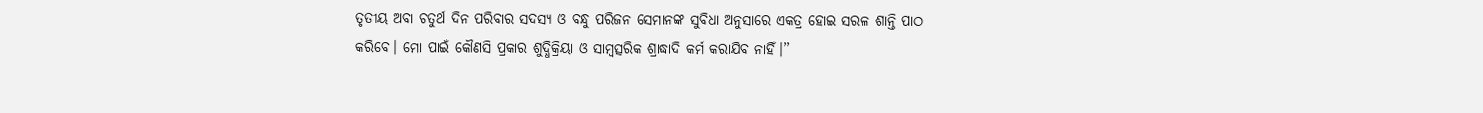ତୃତୀୟ ଅବା ଚତୁର୍ଥ ଦିନ ପରିବାର ସଦସ୍ୟ ଓ ବନ୍ଧୁ ପରିଜନ ସେମାନଙ୍କ ସୁବିଧା ଅନୁସାରେ ଏକତ୍ର ହୋଇ ସରଳ ଶାନ୍ତି ପାଠ କରିବେ। ମୋ ପାଇଁ କୌଣସି ପ୍ରକାର ଶୁଦ୍ଧିକ୍ରିୟା ଓ ସାମ୍ବତ୍ସରିକ ଶ୍ରାଦ୍ଧାଦି କର୍ମ କରାଯିବ ନାହିଁ।’’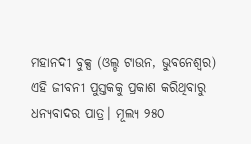ମହାନଦୀ ବୁକ୍ସ (ଓଲ୍ଡ ଟାଉନ, ଭୁବନେଶ୍ୱର) ଏହି ଜୀବନୀ ପୁସ୍ତକକୁ ପ୍ରକାଶ କରିଥିବାରୁ ଧନ୍ୟବାଦର ପାତ୍ର। ମୂଲ୍ୟ ୨୫୦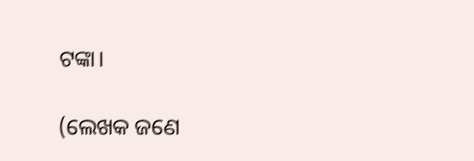ଟଙ୍କା।

(ଲେଖକ ଜଣେ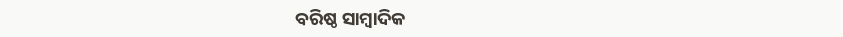ବରିଷ୍ଠ ସାମ୍ବାଦିକ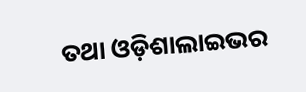ତଥା ଓଡ଼ିଶାଲାଇଭର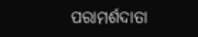ପରାମର୍ଶଦାତା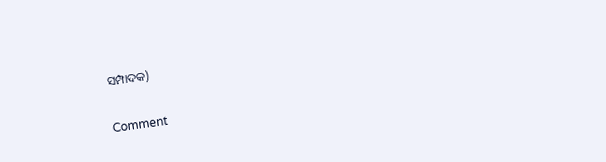ସମ୍ପାଦକ)

Comment